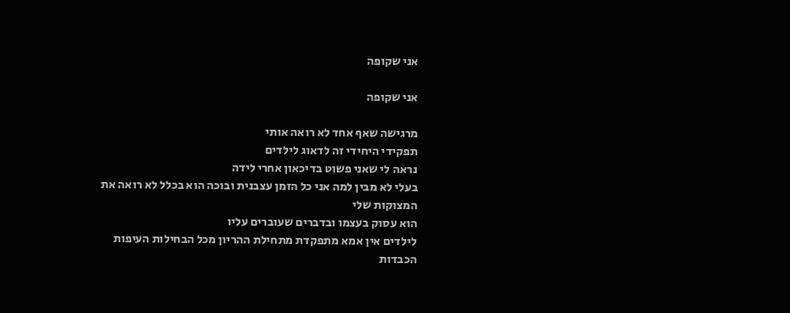אני שקופה

אני שקופה

מרגישה שאף אחד לא רואה אותי
תפקידי היחידי זה לדאוג לילדים
נראה לי שאני פשוט בדיכאון אחרי לידה
בעלי לא מבין למה אני כל הזמן עצבנית ובוכה הוא בכלל לא רואה את המצוקות שלי
הוא עסוק בעצמו ובדברים שעוברים עליו
לילדים אין אמא מתפקדת מתחילת ההריון מכל הבחילות העיפות הכבדות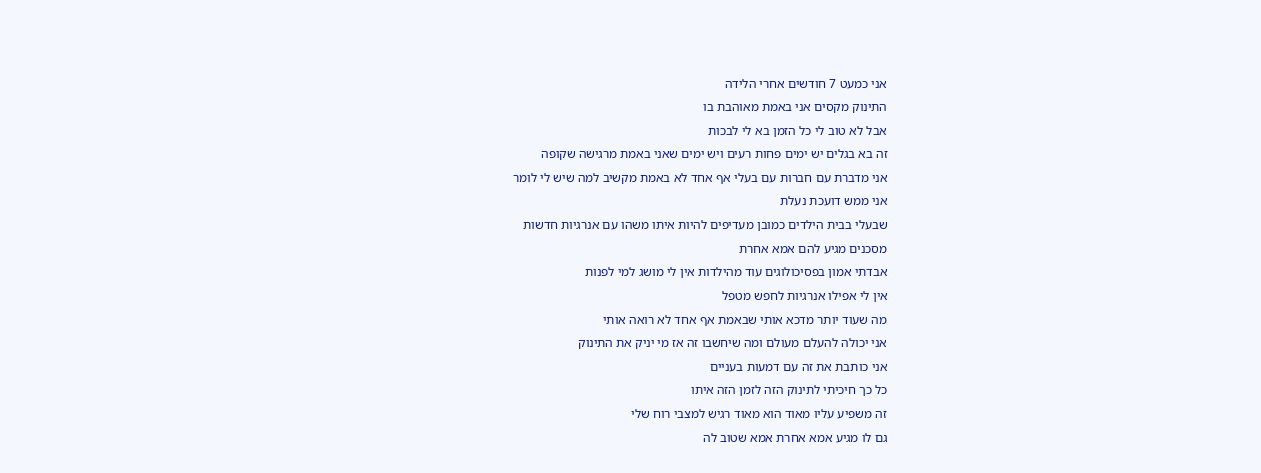אני כמעט 7 חודשים אחרי הלידה
התינוק מקסים אני באמת מאוהבת בו
אבל לא טוב לי כל הזמן בא לי לבכות
זה בא בגלים יש ימים פחות רעים ויש ימים שאני באמת מרגישה שקופה
אני מדברת עם חברות עם בעלי אף אחד לא באמת מקשיב למה שיש לי לומר
אני ממש דועכת נעלת
שבעלי בבית הילדים כמובן מעדיפים להיות איתו משהו עם אנרגיות חדשות
מסכנים מגיע להם אמא אחרת
אבדתי אמון בפסיכולוגים עוד מהילדות אין לי מושג למי לפנות
אין לי אפילו אנרגיות לחפש מטפל
מה שעוד יותר מדכא אותי שבאמת אף אחד לא רואה אותי
אני יכולה להעלם מעולם ומה שיחשבו זה אז מי יניק את התינוק
אני כותבת את זה עם דמעות בעניים
כל כך חיכיתי לתינוק הזה לזמן הזה איתו
זה משפיע עליו מאוד הוא מאוד רגיש למצבי רוח שלי
גם לו מגיע אמא אחרת אמא שטוב לה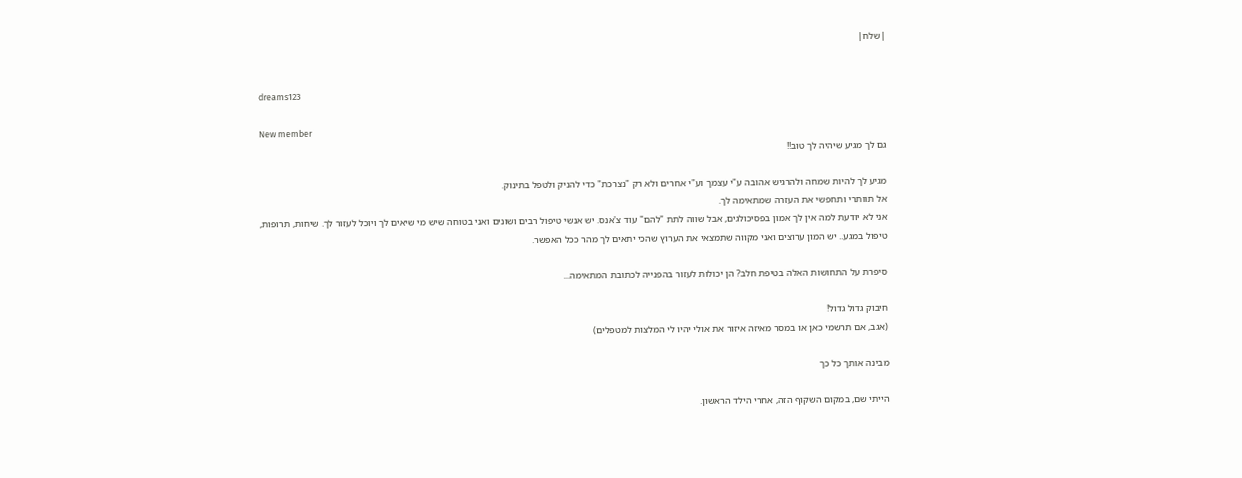|שלח|


dreams123

New member
גם לך מגיע שיהיה לך טוב!!

מגיע לך להיות שמחה ולהרגיש אהובה ע"י עצמך וע"י אחרים ולא רק "נצרכת" כדי להניק ולטפל בתינוק.
אל תוותרי ותחפשי את העזרה שמתאימה לך.
אני לא יודעת למה אין לך אמון בפסיכולגים, אבל שווה לתת "להם" עוד צ'אנס. יש אנשי טיפול רבים ושונים ואני בטוחה שיש מי שיאים לך ויוכל לעזור לך. שיחות, תרופות, טיפול במגע.. יש המון ערוצים ואני מקווה שתמצאי את הערוץ שהכי יתאים לך מהר ככל האפשר.

סיפרת על התחושות האלה בטיפת חלב? הן יכולות לעזור בהפנייה לכתובת המתאימה...

חיבוק גדול גדול!
(אגב, אם תרשמי כאן או במסר מאיזה איזור את אולי יהיו לי המלצות למטפלים)

מבינה אותך כל כך

הייתי שם, במקום השקוף הזה, אחרי הילד הראשון.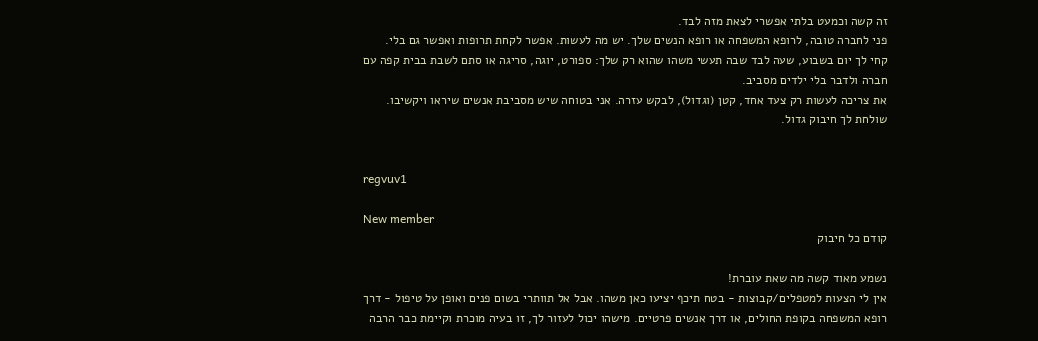זה קשה וכמעט בלתי אפשרי לצאת מזה לבד.
פני לחברה טובה, לרופא המשפחה או רופא הנשים שלך. יש מה לעשות. אפשר לקחת תרופות ואפשר גם בלי.
קחי לך יום בשבוע, שעה לבד שבה תעשי משהו שהוא רק שלך: ספורט, יוגה, סריגה או סתם לשבת בבית קפה עם חברה ולדבר בלי ילדים מסביב.
את צריכה לעשות רק צעד אחד, קטן (וגדול), לבקש עזרה. אני בטוחה שיש מסביבת אנשים שיראו ויקשיבו.
שולחת לך חיבוק גדול.


regvuv1

New member
קודם כל חיבוק

נשמע מאוד קשה מה שאת עוברת!
אין לי הצעות למטפלים/קבוצות - בטח תיכף יציעו כאן משהו. אבל אל תוותרי בשום פנים ואופן על טיפול - דרך רופא המשפחה בקופת החולים, או דרך אנשים פרטיים. מישהו יכול לעזור לך, זו בעיה מוכרת וקיימת כבר הרבה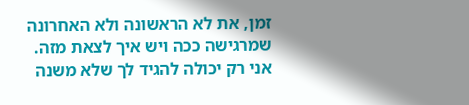זמן, את לא הראשונה ולא האחרונה שמרגישה ככה ויש איך לצאת מזה.
אני רק יכולה להגיד לך שלא משנה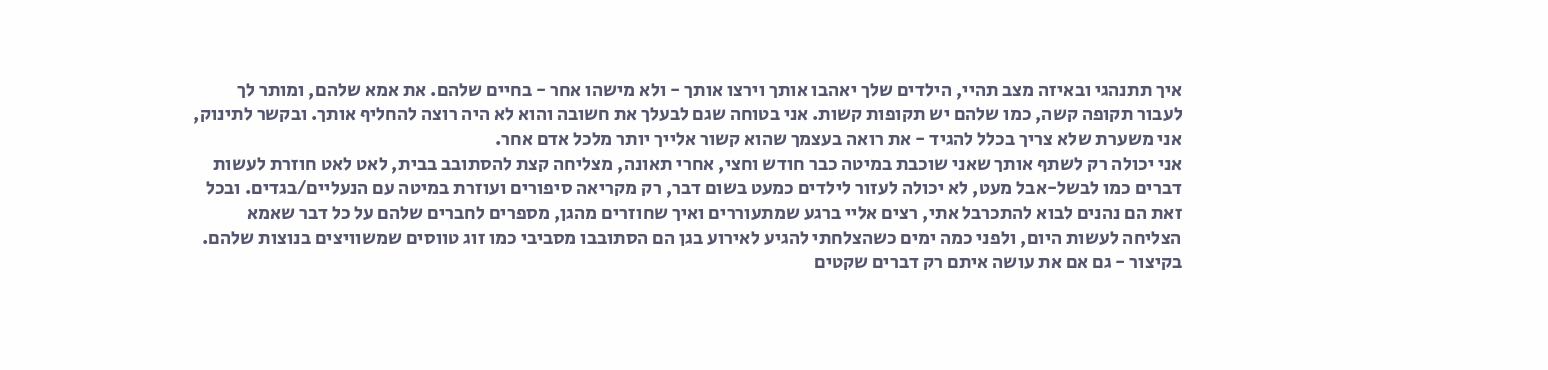איך תתנהגי ובאיזה מצב תהיי, הילדים שלך יאהבו אותך וירצו אותך - ולא מישהו אחר - בחיים שלהם. את אמא שלהם, ומותר לך לעבור תקופה קשה, כמו שלהם יש תקופות קשות. אני בטוחה שגם לבעלך את חשובה והוא לא היה רוצה להחליף אותך. ובקשר לתינוק, אני משערת שלא צריך בכלל להגיד - את רואה בעצמך שהוא קשור אלייך יותר מלכל אדם אחר.
אני יכולה רק לשתף אותך שאני שוכבת במיטה כבר חודש וחצי, אחרי תאונה, מצליחה קצת להסתובב בבית, לאט לאט חוזרת לעשות דברים כמו לבשל-אבל מעט, לא יכולה לעזור לילדים כמעט בשום דבר, רק מקריאה סיפורים ועוזרת במיטה עם הנעליים/בגדים. ובכל זאת הם נהנים לבוא להתכרבל אתי, רצים אליי ברגע שמתעוררים ואיך שחוזרים מהגן, מספרים לחברים שלהם על כל דבר שאמא הצליחה לעשות היום, ולפני כמה ימים כשהצלחתי להגיע לאירוע בגן הם הסתובבו מסביבי כמו זוג טווסים שמשוויצים בנוצות שלהם. בקיצור - גם אם את עושה איתם רק דברים שקטים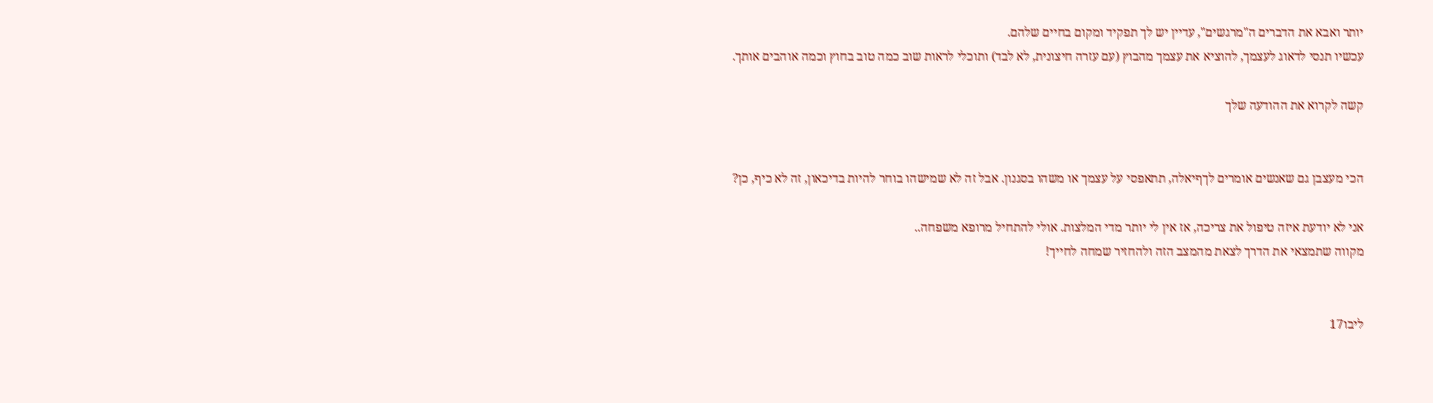יותר ואבא את הדברים ה"מרגשים", עדיין יש לך תפקיד ומקום בחיים שלהם.
עכשיו תנסי לדאוג לעצמך, להוציא את עצמך מהבוץ (עם עזרה חיצונית, לא לבד) ותוכלי לראות שוב כמה טוב בחוץ וכמה אוהבים אותך.

קשה לקרוא את ההודעה שלך


הכי מעצבן גם שאנשים אומרים לךףיאלה, תתאפסי על עצמך או משהו בסגנון. אבל זה לא שמישהו בוחר להיות בדיכאון, זה לא כיף, כן?

אני לא יודעת איזה טיפול את צריכה, אז אין לי יותר מדי המלצות. אולי להתחיל מרופא משפחה..
מקווה שתמצאי את הדרך לצאת מהמצב הזה ולהחזיר שמחה לחייך!


ליבו17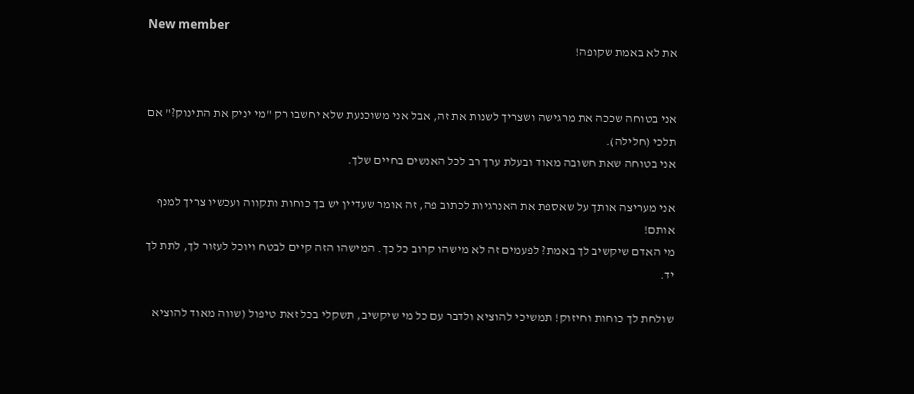New member
את לא באמת שקופה!


אני בטוחה שככה את מרגישה ושצריך לשנות את זה, אבל אני משוכנעת שלא יחשבו רק "מי יניק את התינוק?" אם תלכי (חלילה).
אני בטוחה שאת חשובה מאוד ובעלת ערך רב לכל האנשים בחיים שלך.

אני מעריצה אותך על שאספת את האנרגיות לכתוב פה, זה אומר שעדיין יש בך כוחות ותקווה ועכשיו צריך למנף אותם!
מי האדם שיקשיב לך באמת? לפעמים זה לא מישהו קרוב כל כך. המישהו הזה קיים לבטח ויוכל לעזור לך, לתת לך יד.

שולחת לך כוחות וחיזוק! תמשיכי להוציא ולדבר עם כל מי שיקשיב, תשקלי בכל זאת טיפול (שווה מאוד להוציא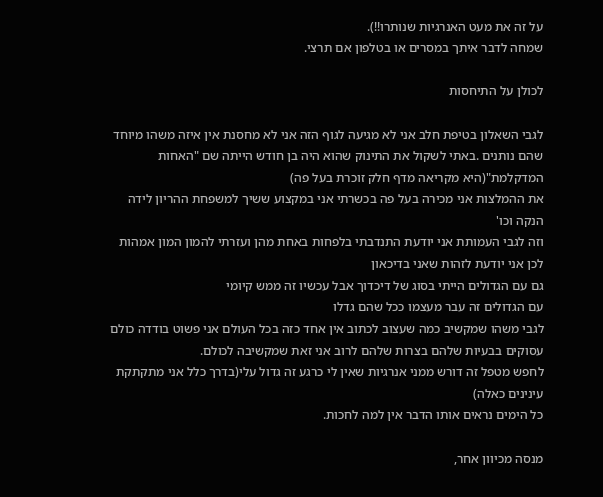על זה את מעט האנרגיות שנותרו!!).
שמחה לדבר איתך במסרים או בטלפון אם תרצי.

לכולן על התיחסות

לגבי השאלון בטיפת חלב אני לא מגיעה לגוף הזה אני לא מחסנת אין איזה משהו מיוחד שהם נותנים .באתי לשקול את התינוק שהוא היה בן חודש הייתה שם "האחות המדקלמת"(היא מקריאה מדף חלק זוכרת בעל פה)
את ההמלצות אני מכירה בעל פה בכשרתי אני במקצוע ששיך למשפחת ההריון לידה הנקה וכו'
וזה לגבי העמותת אני יודעת התנדבתי בלפחות באחת מהן ועזרתי להמון המון אמהות
לכן אני יודעת לזהות שאני בדיכאון
גם עם הגדולים הייתי בסוג של דיכדוך אבל עכשיו זה ממש קיומי
עם הגדולים זה עבר מעצמו ככל שהם גדלו
לגבי משהו שמקשיב כמה שעצוב לכתוב אין אחד כזה בכל העולם אני פשוט בודדה כולם עסוקים בבעיות שלהם בצרות שלהם לרוב אני זאת שמקשיבה לכולם.
לחפש מטפל זה דורש ממני אנרגיות שאין לי כרגע זה גדול עלי(בדרך כלל אני מתקתקת עינינים כאלה)
כל הימים נראים אותו הדבר אין למה לחכות.

מנסה מכיוון אחר,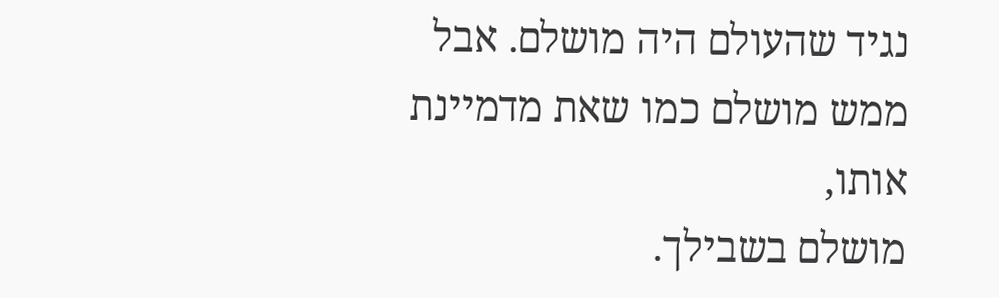נגיד שהעולם היה מושלם. אבל ממש מושלם כמו שאת מדמיינת אותו,
מושלם בשבילך.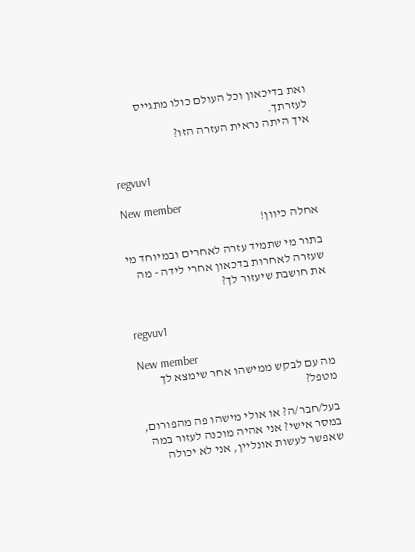ואת בדיכאון וכל העולם כולו מתגייס לעזרתך.
איך היתה נראית העזרה הזו?


regvuv1

New member
אחלה כיוון!

בתור מי שתמיד עזרה לאחרים ובמיוחד מי שעזרה לאחרות בדכאון אחרי לידה - מה את חושבת שיעזור לך?


regvuv1

New member
מה עם לבקש ממישהו אחר שימצא לך מטפל?

בעל/חבר/ה? או אולי מישהו פה מהפורום, במסר אישי? אני אהיה מוכנה לעזור במה שאפשר לעשות אונליין, אני לא יכולה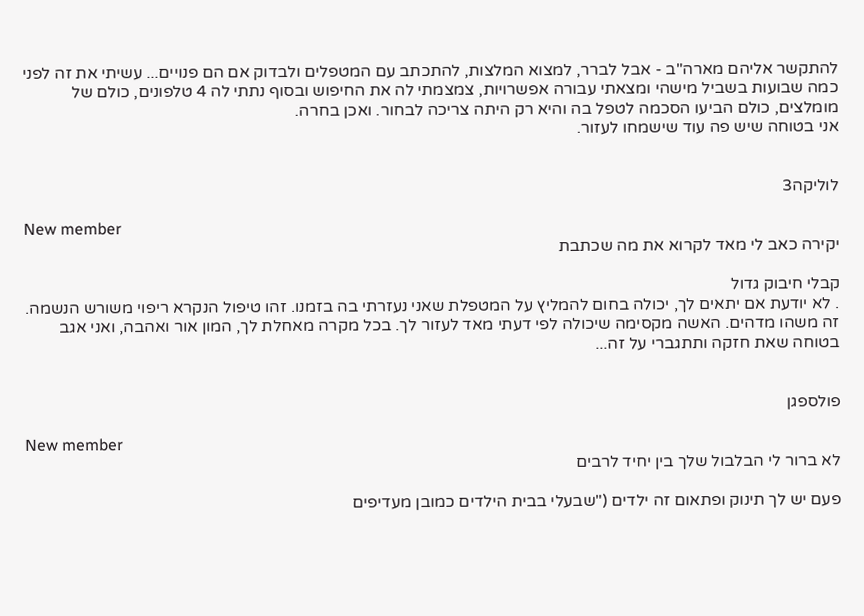להתקשר אליהם מארה"ב - אבל לברר, למצוא המלצות, להתכתב עם המטפלים ולבדוק אם הם פנויים... עשיתי את זה לפני כמה שבועות בשביל מישהי ומצאתי עבורה אפשרויות, צמצמתי לה את החיפוש ובסוף נתתי לה 4 טלפונים, כולם של מומלצים, כולם הביעו הסכמה לטפל בה והיא רק היתה צריכה לבחור. ואכן בחרה.
אני בטוחה שיש פה עוד שישמחו לעזור.


לוליקה3

New member
יקירה כאב לי מאד לקרוא את מה שכתבת

קבלי חיבוק גדול
. לא יודעת אם יתאים לך, יכולה בחום להמליץ על המטפלת שאני נעזרתי בה בזמנו. זהו טיפול הנקרא ריפוי משורש הנשמה. זה משהו מדהים. האשה מקסימה שיכולה לפי דעתי מאד לעזור לך. בכל מקרה מאחלת לך, המון אור ואהבה, ואני אגב בטוחה שאת חזקה ותתגברי על זה...


פולספגן

New member
לא ברור לי הבלבול שלך בין יחיד לרבים

פעם יש לך תינוק ופתאום זה ילדים ("שבעלי בבית הילדים כמובן מעדיפים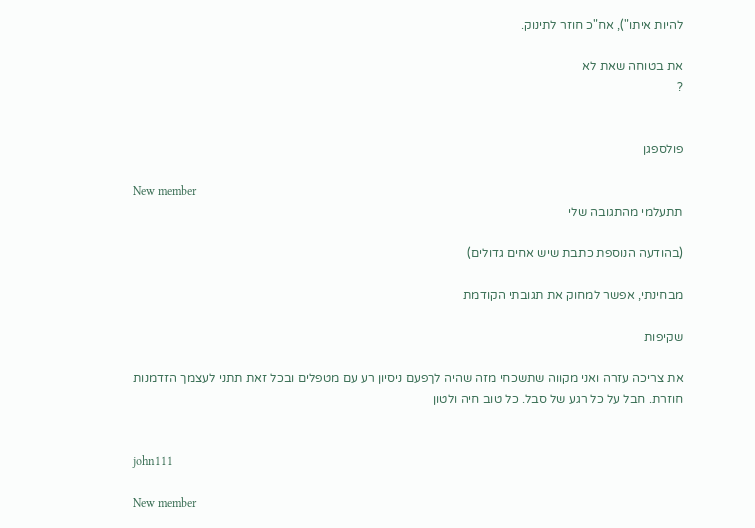להיות איתו"), אח"כ חוזר לתינוק.

את בטוחה שאת לא
?


פולספגן

New member
תתעלמי מהתגובה שלי

(בהודעה הנוספת כתבת שיש אחים גדולים)

מבחינתי, אפשר למחוק את תגובתי הקודמת

שקיפות

את צריכה עזרה ואני מקווה שתשכחי מזה שהיה לךפעם ניסיון רע עם מטפלים ובכל זאת תתני לעצמך הזדמנות חוזרת. חבל על כל רגע של סבל. כל טוב חיה ולטון


john111

New member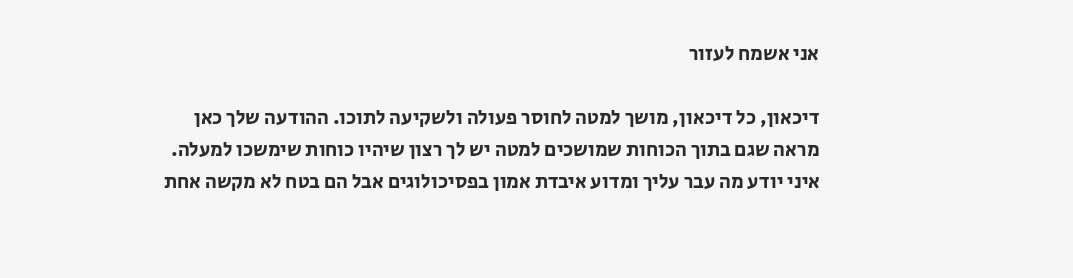אני אשמח לעזור

דיכאון, כל דיכאון, מושך למטה לחוסר פעולה ולשקיעה לתוכו. ההודעה שלך כאן מראה שגם בתוך הכוחות שמושכים למטה יש לך רצון שיהיו כוחות שימשכו למעלה.
איני יודע מה עבר עליך ומדוע איבדת אמון בפסיכולוגים אבל הם בטח לא מקשה אחת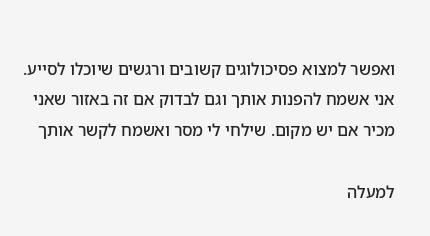ואפשר למצוא פסיכולוגים קשובים ורגשים שיוכלו לסייע. אני אשמח להפנות אותך וגם לבדוק אם זה באזור שאני מכיר אם יש מקום. שילחי לי מסר ואשמח לקשר אותך

למעלה